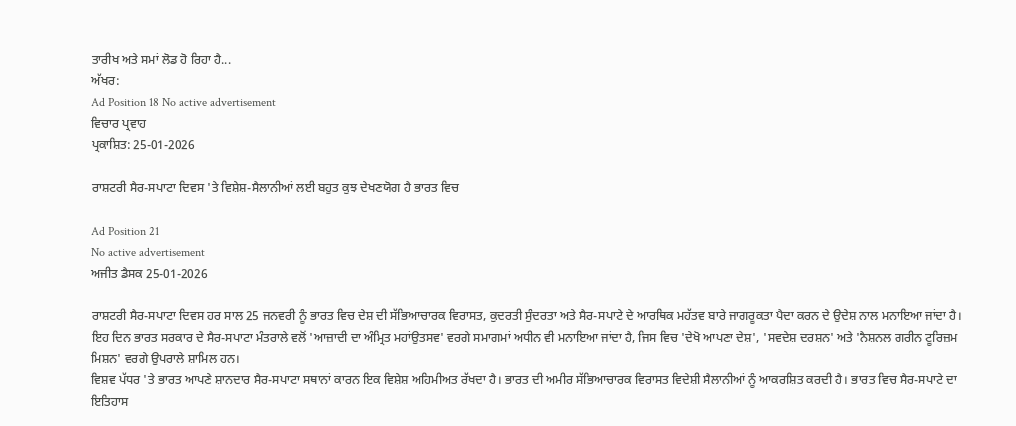ਤਾਰੀਖ ਅਤੇ ਸਮਾਂ ਲੋਡ ਹੋ ਰਿਹਾ ਹੈ...
ਅੱਖਰ:
Ad Position 18 No active advertisement
ਵਿਚਾਰ ਪ੍ਰਵਾਹ
ਪ੍ਰਕਾਸ਼ਿਤ: 25-01-2026

ਰਾਸ਼ਟਰੀ ਸੈਰ-ਸਪਾਟਾ ਦਿਵਸ 'ਤੇ ਵਿਸ਼ੇਸ਼-ਸੈਲਾਨੀਆਂ ਲਈ ਬਹੁਤ ਕੁਝ ਦੇਖਣਯੋਗ ਹੈ ਭਾਰਤ ਵਿਚ

Ad Position 21
No active advertisement
ਅਜੀਤ ਡੈਸਕ 25-01-2026

ਰਾਸ਼ਟਰੀ ਸੈਰ-ਸਪਾਟਾ ਦਿਵਸ ਹਰ ਸਾਲ 25 ਜਨਵਰੀ ਨੂੰ ਭਾਰਤ ਵਿਚ ਦੇਸ਼ ਦੀ ਸੱਭਿਆਚਾਰਕ ਵਿਰਾਸਤ, ਕੁਦਰਤੀ ਸੁੰਦਰਤਾ ਅਤੇ ਸੈਰ-ਸਪਾਟੇ ਦੇ ਆਰਥਿਕ ਮਹੱਤਵ ਬਾਰੇ ਜਾਗਰੂਕਤਾ ਪੈਦਾ ਕਰਨ ਦੇ ਉਦੇਸ਼ ਨਾਲ ਮਨਾਇਆ ਜਾਂਦਾ ਹੈ। ਇਹ ਦਿਨ ਭਾਰਤ ਸਰਕਾਰ ਦੇ ਸੈਰ-ਸਪਾਟਾ ਮੰਤਰਾਲੇ ਵਲੋਂ 'ਆਜ਼ਾਦੀ ਦਾ ਅੰਮ੍ਰਿਤ ਮਹਾਂਉਤਸਵ' ਵਰਗੇ ਸਮਾਗਮਾਂ ਅਧੀਨ ਵੀ ਮਨਾਇਆ ਜਾਂਦਾ ਹੈ, ਜਿਸ ਵਿਚ 'ਦੇਖੋ ਆਪਣਾ ਦੇਸ਼', 'ਸਵਦੇਸ਼ ਦਰਸ਼ਨ' ਅਤੇ 'ਨੈਸ਼ਨਲ ਗਰੀਨ ਟੂਰਿਜ਼ਮ ਮਿਸ਼ਨ' ਵਰਗੇ ਉਪਰਾਲੇ ਸ਼ਾਮਿਲ ਹਨ।
ਵਿਸ਼ਵ ਪੱਧਰ 'ਤੇ ਭਾਰਤ ਆਪਣੇ ਸ਼ਾਨਦਾਰ ਸੈਰ-ਸਪਾਟਾ ਸਥਾਨਾਂ ਕਾਰਨ ਇਕ ਵਿਸ਼ੇਸ਼ ਅਹਿਮੀਅਤ ਰੱਖਦਾ ਹੈ। ਭਾਰਤ ਦੀ ਅਮੀਰ ਸੱਭਿਆਚਾਰਕ ਵਿਰਾਸਤ ਵਿਦੇਸ਼ੀ ਸੈਲਾਨੀਆਂ ਨੂੰ ਆਕਰਸ਼ਿਤ ਕਰਦੀ ਹੈ। ਭਾਰਤ ਵਿਚ ਸੈਰ-ਸਪਾਟੇ ਦਾ ਇਤਿਹਾਸ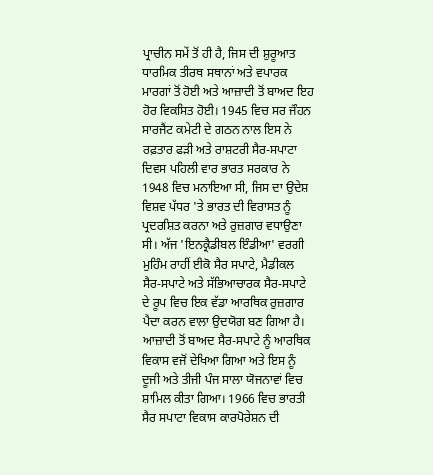ਪ੍ਰਾਚੀਨ ਸਮੇਂ ਤੋਂ ਹੀ ਹੈ, ਜਿਸ ਦੀ ਸ਼ੁਰੂਆਤ ਧਾਰਮਿਕ ਤੀਰਥ ਸਥਾਨਾਂ ਅਤੇ ਵਪਾਰਕ ਮਾਰਗਾਂ ਤੋਂ ਹੋਈ ਅਤੇ ਆਜ਼ਾਦੀ ਤੋਂ ਬਾਅਦ ਇਹ ਹੋਰ ਵਿਕਸਿਤ ਹੋਈ। 1945 ਵਿਚ ਸਰ ਜੌਹਨ ਸਾਰਜੈਂਟ ਕਮੇਟੀ ਦੇ ਗਠਨ ਨਾਲ ਇਸ ਨੇ ਰਫ਼ਤਾਰ ਫੜੀ ਅਤੇ ਰਾਸ਼ਟਰੀ ਸੈਰ-ਸਪਾਟਾ ਦਿਵਸ ਪਹਿਲੀ ਵਾਰ ਭਾਰਤ ਸਰਕਾਰ ਨੇ 1948 ਵਿਚ ਮਨਾਇਆ ਸੀ, ਜਿਸ ਦਾ ਉਦੇਸ਼ ਵਿਸ਼ਵ ਪੱਧਰ 'ਤੇ ਭਾਰਤ ਦੀ ਵਿਰਾਸਤ ਨੂੰ ਪ੍ਰਦਰਸ਼ਿਤ ਕਰਨਾ ਅਤੇ ਰੁਜ਼ਗਾਰ ਵਧਾਉਣਾ ਸੀ। ਅੱਜ 'ਇਨਕ੍ਰੈਡੀਬਲ ਇੰਡੀਆ' ਵਰਗੀ ਮੁਹਿੰਮ ਰਾਹੀਂ ਈਕੋ ਸੈਰ ਸਪਾਟੇ, ਮੈਡੀਕਲ ਸੈਰ-ਸਪਾਟੇ ਅਤੇ ਸੱਭਿਆਚਾਰਕ ਸੈਰ-ਸਪਾਟੇ ਦੇ ਰੂਪ ਵਿਚ ਇਕ ਵੱਡਾ ਆਰਥਿਕ ਰੁਜ਼ਗਾਰ ਪੈਦਾ ਕਰਨ ਵਾਲਾ ਉਦਯੋਗ ਬਣ ਗਿਆ ਹੈ।
ਆਜ਼ਾਦੀ ਤੋਂ ਬਾਅਦ ਸੈਰ-ਸਪਾਟੇ ਨੂੰ ਆਰਥਿਕ ਵਿਕਾਸ ਵਜੋਂ ਦੇਖਿਆ ਗਿਆ ਅਤੇ ਇਸ ਨੂੰ ਦੂਜੀ ਅਤੇ ਤੀਜੀ ਪੰਜ ਸਾਲਾ ਯੋਜਨਾਵਾਂ ਵਿਚ ਸ਼ਾਮਿਲ ਕੀਤਾ ਗਿਆ। 1966 ਵਿਚ ਭਾਰਤੀ ਸੈਰ ਸਪਾਟਾ ਵਿਕਾਸ ਕਾਰਪੋਰੇਸ਼ਨ ਦੀ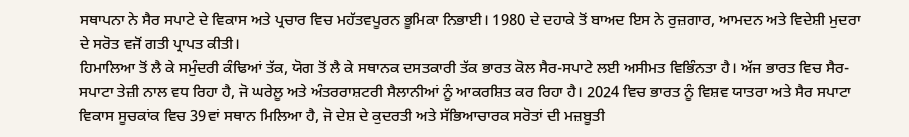ਸਥਾਪਨਾ ਨੇ ਸੈਰ ਸਪਾਟੇ ਦੇ ਵਿਕਾਸ ਅਤੇ ਪ੍ਰਚਾਰ ਵਿਚ ਮਹੱਤਵਪੂਰਨ ਭੂਮਿਕਾ ਨਿਭਾਈ। 1980 ਦੇ ਦਹਾਕੇ ਤੋਂ ਬਾਅਦ ਇਸ ਨੇ ਰੁਜ਼ਗਾਰ, ਆਮਦਨ ਅਤੇ ਵਿਦੇਸ਼ੀ ਮੁਦਰਾ ਦੇ ਸਰੋਤ ਵਜੋਂ ਗਤੀ ਪ੍ਰਾਪਤ ਕੀਤੀ।
ਹਿਮਾਲਿਆ ਤੋਂ ਲੈ ਕੇ ਸਮੁੰਦਰੀ ਕੰਢਿਆਂ ਤੱਕ, ਯੋਗ ਤੋਂ ਲੈ ਕੇ ਸਥਾਨਕ ਦਸਤਕਾਰੀ ਤੱਕ ਭਾਰਤ ਕੋਲ ਸੈਰ-ਸਪਾਟੇ ਲਈ ਅਸੀਮਤ ਵਿਭਿੰਨਤਾ ਹੈ। ਅੱਜ ਭਾਰਤ ਵਿਚ ਸੈਰ-ਸਪਾਟਾ ਤੇਜ਼ੀ ਨਾਲ ਵਧ ਰਿਹਾ ਹੈ, ਜੋ ਘਰੇਲੂ ਅਤੇ ਅੰਤਰਰਾਸ਼ਟਰੀ ਸੈਲਾਨੀਆਂ ਨੂੰ ਆਕਰਸ਼ਿਤ ਕਰ ਰਿਹਾ ਹੈ। 2024 ਵਿਚ ਭਾਰਤ ਨੂੰ ਵਿਸ਼ਵ ਯਾਤਰਾ ਅਤੇ ਸੈਰ ਸਪਾਟਾ ਵਿਕਾਸ ਸੂਚਕਾਂਕ ਵਿਚ 39ਵਾਂ ਸਥਾਨ ਮਿਲਿਆ ਹੈ, ਜੋ ਦੇਸ਼ ਦੇ ਕੁਦਰਤੀ ਅਤੇ ਸੱਭਿਆਚਾਰਕ ਸਰੋਤਾਂ ਦੀ ਮਜ਼ਬੂਤੀ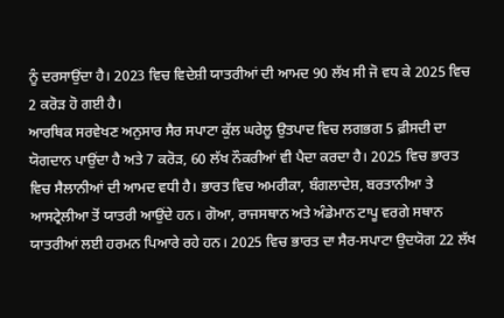ਨੂੰ ਦਰਸਾਉਂਦਾ ਹੈ। 2023 ਵਿਚ ਵਿਦੇਸ਼ੀ ਯਾਤਰੀਆਂ ਦੀ ਆਮਦ 90 ਲੱਖ ਸੀ ਜੋ ਵਧ ਕੇ 2025 ਵਿਚ 2 ਕਰੋੜ ਹੋ ਗਈ ਹੈ।
ਆਰਥਿਕ ਸਰਵੇਖਣ ਅਨੁਸਾਰ ਸੈਰ ਸਪਾਟਾ ਕੁੱਲ ਘਰੇਲੂ ਉਤਪਾਦ ਵਿਚ ਲਗਭਗ 5 ਫ਼ੀਸਦੀ ਦਾ ਯੋਗਦਾਨ ਪਾਉਂਦਾ ਹੈ ਅਤੇ 7 ਕਰੋੜ, 60 ਲੱਖ ਨੌਕਰੀਆਂ ਵੀ ਪੈਦਾ ਕਰਦਾ ਹੈ। 2025 ਵਿਚ ਭਾਰਤ ਵਿਚ ਸੈਲਾਨੀਆਂ ਦੀ ਆਮਦ ਵਧੀ ਹੈ। ਭਾਰਤ ਵਿਚ ਅਮਰੀਕਾ, ਬੰਗਲਾਦੇਸ਼, ਬਰਤਾਨੀਆ ਤੇ ਆਸਟ੍ਰੇਲੀਆ ਤੋਂ ਯਾਤਰੀ ਆਉਂਦੇ ਹਨ। ਗੋਆ, ਰਾਜਸਥਾਨ ਅਤੇ ਅੰਡੇਮਾਨ ਟਾਪੂ ਵਰਗੇ ਸਥਾਨ ਯਾਤਰੀਆਂ ਲਈ ਹਰਮਨ ਪਿਆਰੇ ਰਹੇ ਹਨ। 2025 ਵਿਚ ਭਾਰਤ ਦਾ ਸੈਰ-ਸਪਾਟਾ ਉਦਯੋਗ 22 ਲੱਖ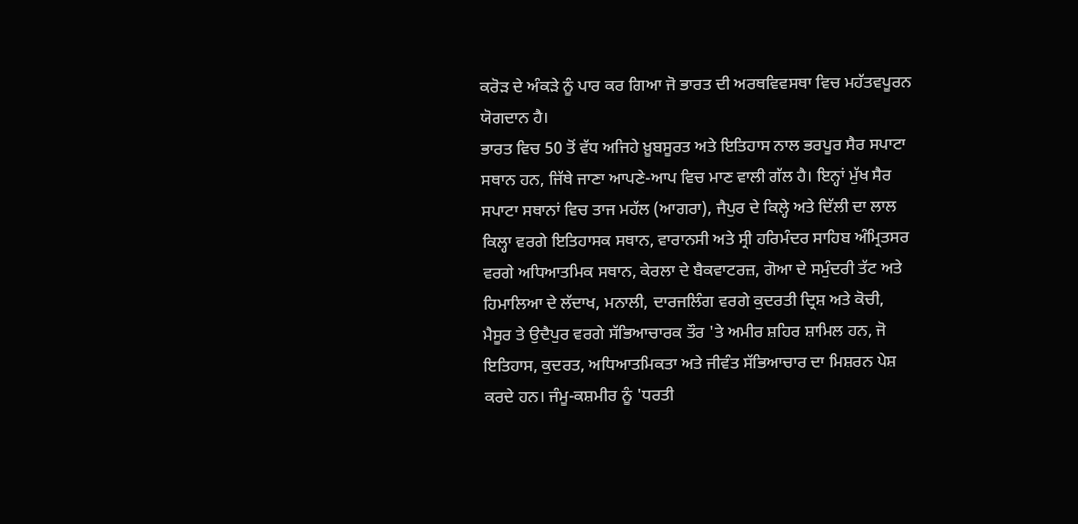ਕਰੋੜ ਦੇ ਅੰਕੜੇ ਨੂੰ ਪਾਰ ਕਰ ਗਿਆ ਜੋ ਭਾਰਤ ਦੀ ਅਰਥਵਿਵਸਥਾ ਵਿਚ ਮਹੱਤਵਪੂਰਨ ਯੋਗਦਾਨ ਹੈ।
ਭਾਰਤ ਵਿਚ 50 ਤੋਂ ਵੱਧ ਅਜਿਹੇ ਖ਼ੂਬਸੂਰਤ ਅਤੇ ਇਤਿਹਾਸ ਨਾਲ ਭਰਪੂਰ ਸੈਰ ਸਪਾਟਾ ਸਥਾਨ ਹਨ, ਜਿੱਥੇ ਜਾਣਾ ਆਪਣੇ-ਆਪ ਵਿਚ ਮਾਣ ਵਾਲੀ ਗੱਲ ਹੈ। ਇਨ੍ਹਾਂ ਮੁੱਖ ਸੈਰ ਸਪਾਟਾ ਸਥਾਨਾਂ ਵਿਚ ਤਾਜ ਮਹੱਲ (ਆਗਰਾ), ਜੈਪੁਰ ਦੇ ਕਿਲ੍ਹੇ ਅਤੇ ਦਿੱਲੀ ਦਾ ਲਾਲ ਕਿਲ੍ਹਾ ਵਰਗੇ ਇਤਿਹਾਸਕ ਸਥਾਨ, ਵਾਰਾਨਸੀ ਅਤੇ ਸ੍ਰੀ ਹਰਿਮੰਦਰ ਸਾਹਿਬ ਅੰਮ੍ਰਿਤਸਰ ਵਰਗੇ ਅਧਿਆਤਮਿਕ ਸਥਾਨ, ਕੇਰਲਾ ਦੇ ਬੈਕਵਾਟਰਜ਼, ਗੋਆ ਦੇ ਸਮੁੰਦਰੀ ਤੱਟ ਅਤੇ ਹਿਮਾਲਿਆ ਦੇ ਲੱਦਾਖ, ਮਨਾਲੀ, ਦਾਰਜਲਿੰਗ ਵਰਗੇ ਕੁਦਰਤੀ ਦ੍ਰਿਸ਼ ਅਤੇ ਕੋਚੀ, ਮੈਸੂਰ ਤੇ ਉਦੈਪੁਰ ਵਰਗੇ ਸੱਭਿਆਚਾਰਕ ਤੌਰ 'ਤੇ ਅਮੀਰ ਸ਼ਹਿਰ ਸ਼ਾਮਿਲ ਹਨ, ਜੋ ਇਤਿਹਾਸ, ਕੁਦਰਤ, ਅਧਿਆਤਮਿਕਤਾ ਅਤੇ ਜੀਵੰਤ ਸੱਭਿਆਚਾਰ ਦਾ ਮਿਸ਼ਰਨ ਪੇਸ਼ ਕਰਦੇ ਹਨ। ਜੰਮੂ-ਕਸ਼ਮੀਰ ਨੂੰ 'ਧਰਤੀ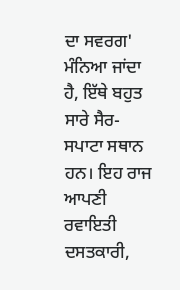ਦਾ ਸਵਰਗ' ਮੰਨਿਆ ਜਾਂਦਾ ਹੈ, ਇੱਥੇ ਬਹੁਤ ਸਾਰੇ ਸੈਰ-ਸਪਾਟਾ ਸਥਾਨ ਹਨ। ਇਹ ਰਾਜ ਆਪਣੀ ਰਵਾਇਤੀ ਦਸਤਕਾਰੀ,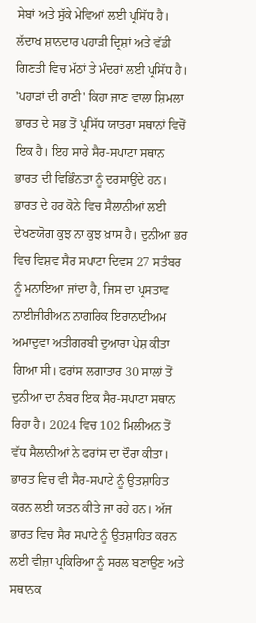ਸੇਬਾਂ ਅਤੇ ਸੁੱਕੇ ਮੇਵਿਆਂ ਲਈ ਪ੍ਰਸਿੱਧ ਹੈ। ਲੱਦਾਖ ਸ਼ਾਨਦਾਰ ਪਹਾੜੀ ਦ੍ਰਿਸ਼ਾਂ ਅਤੇ ਵੱਡੀ ਗਿਣਤੀ ਵਿਚ ਮੱਠਾਂ ਤੇ ਮੰਦਰਾਂ ਲਈ ਪ੍ਰਸਿੱਧ ਹੈ। 'ਪਹਾੜਾਂ ਦੀ ਰਾਣੀ' ਕਿਹਾ ਜਾਣ ਵਾਲਾ ਸ਼ਿਮਲਾ ਭਾਰਤ ਦੇ ਸਭ ਤੋਂ ਪ੍ਰਸਿੱਧ ਯਾਤਰਾ ਸਥਾਨਾਂ ਵਿਚੋਂ ਇਕ ਹੈ। ਇਹ ਸਾਰੇ ਸੈਰ-ਸਪਾਟਾ ਸਥਾਨ ਭਾਰਤ ਦੀ ਵਿਭਿੰਨਤਾ ਨੂੰ ਦਰਸਾਉਂਦੇ ਹਨ। ਭਾਰਤ ਦੇ ਹਰ ਕੋਨੇ ਵਿਚ ਸੈਲਾਨੀਆਂ ਲਈ ਦੇਖਣਯੋਗ ਕੁਝ ਨਾ ਕੁਝ ਖ਼ਾਸ ਹੈ। ਦੁਨੀਆ ਭਰ ਵਿਚ ਵਿਸ਼ਵ ਸੈਰ ਸਪਾਟਾ ਦਿਵਸ 27 ਸਤੰਬਰ ਨੂੰ ਮਨਾਇਆ ਜਾਂਦਾ ਹੈ, ਜਿਸ ਦਾ ਪ੍ਰਸਤਾਵ ਨਾਈਜੀਰੀਅਨ ਨਾਗਰਿਕ ਇਰਾਨਾਟੀਅਮ ਅਮਾਦੁਵਾ ਅਤੀਗਰਬੀ ਦੁਆਰਾ ਪੇਸ਼ ਕੀਤਾ ਗਿਆ ਸੀ। ਫਰਾਂਸ ਲਗਾਤਾਰ 30 ਸਾਲਾਂ ਤੋਂ ਦੁਨੀਆ ਦਾ ਨੰਬਰ ਇਕ ਸੈਰ-ਸਪਾਟਾ ਸਥਾਨ ਰਿਹਾ ਹੈ। 2024 ਵਿਚ 102 ਮਿਲੀਅਨ ਤੋਂ ਵੱਧ ਸੈਲਾਨੀਆਂ ਨੇ ਫਰਾਂਸ ਦਾ ਦੌਰਾ ਕੀਤਾ। ਭਾਰਤ ਵਿਚ ਵੀ ਸੈਰ-ਸਪਾਟੇ ਨੂੰ ਉਤਸ਼ਾਹਿਤ ਕਰਨ ਲਈ ਯਤਨ ਕੀਤੇ ਜਾ ਰਹੇ ਹਨ। ਅੱਜ ਭਾਰਤ ਵਿਚ ਸੈਰ ਸਪਾਟੇ ਨੂੰ ਉਤਸ਼ਾਹਿਤ ਕਰਨ ਲਈ ਵੀਜ਼ਾ ਪ੍ਰਕਿਰਿਆ ਨੂੰ ਸਰਲ ਬਣਾਉਣ ਅਤੇ ਸਥਾਨਕ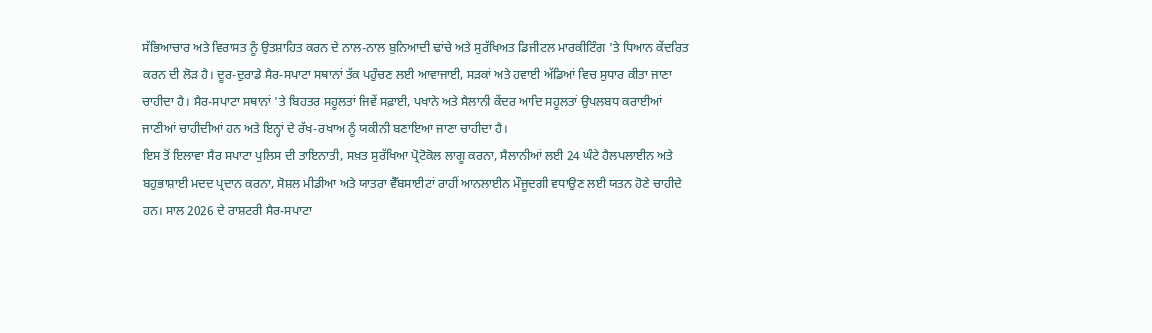ਸੱਭਿਆਚਾਰ ਅਤੇ ਵਿਰਾਸਤ ਨੂੰ ਉਤਸ਼ਾਹਿਤ ਕਰਨ ਦੇ ਨਾਲ-ਨਾਲ ਬੁਨਿਆਦੀ ਢਾਂਚੇ ਅਤੇ ਸੁਰੱਖਿਅਤ ਡਿਜੀਟਲ ਮਾਰਕੀਟਿੰਗ 'ਤੇ ਧਿਆਨ ਕੇਂਦਰਿਤ ਕਰਨ ਦੀ ਲੋੜ ਹੈ। ਦੂਰ-ਦੁਰਾਡੇ ਸੈਰ-ਸਪਾਟਾ ਸਥਾਨਾਂ ਤੱਕ ਪਹੁੰਚਣ ਲਈ ਆਵਾਜਾਈ, ਸੜਕਾਂ ਅਤੇ ਹਵਾਈ ਅੱਡਿਆਂ ਵਿਚ ਸੁਧਾਰ ਕੀਤਾ ਜਾਣਾ ਚਾਹੀਦਾ ਹੈ। ਸੈਰ-ਸਪਾਟਾ ਸਥਾਨਾਂ 'ਤੇ ਬਿਹਤਰ ਸਹੂਲਤਾਂ ਜਿਵੇਂ ਸਫ਼ਾਈ, ਪਖਾਨੇ ਅਤੇ ਸੈਲਾਨੀ ਕੇਂਦਰ ਆਦਿ ਸਹੂਲਤਾਂ ਉਪਲਬਧ ਕਰਾਈਆਂ ਜਾਣੀਆਂ ਚਾਹੀਦੀਆਂ ਹਨ ਅਤੇ ਇਨ੍ਹਾਂ ਦੇ ਰੱਖ-ਰਖਾਅ ਨੂੰ ਯਕੀਨੀ ਬਣਾਇਆ ਜਾਣਾ ਚਾਹੀਦਾ ਹੈ।
ਇਸ ਤੋਂ ਇਲਾਵਾ ਸੈਰ ਸਪਾਟਾ ਪੁਲਿਸ ਦੀ ਤਾਇਨਾਤੀ, ਸਖ਼ਤ ਸੁਰੱਖਿਆ ਪ੍ਰੋਟੋਕੋਲ ਲਾਗੂ ਕਰਨਾ, ਸੈਲਾਨੀਆਂ ਲਈ 24 ਘੰਟੇ ਹੈਲਪਲਾਈਨ ਅਤੇ ਬਹੁਭਾਸ਼ਾਈ ਮਦਦ ਪ੍ਰਦਾਨ ਕਰਨਾ, ਸੋਸ਼ਲ ਮੀਡੀਆ ਅਤੇ ਯਾਤਰਾ ਵੈੱਬਸਾਈਟਾਂ ਰਾਹੀਂ ਆਨਲਾਈਨ ਮੌਜੂਦਗੀ ਵਧਾਉਣ ਲਈ ਯਤਨ ਹੋਣੇ ਚਾਹੀਦੇ ਹਨ। ਸਾਲ 2026 ਦੇ ਰਾਸ਼ਟਰੀ ਸੈਰ-ਸਪਾਟਾ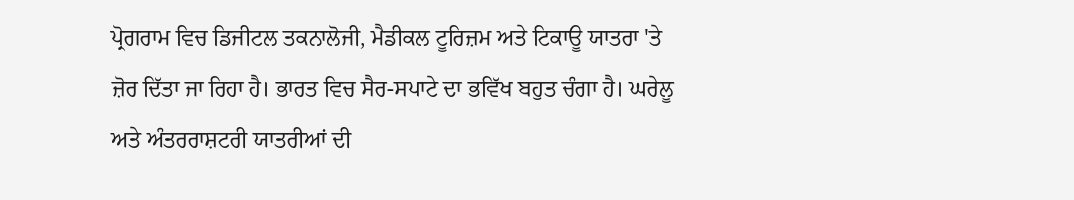ਪ੍ਰੋਗਰਾਮ ਵਿਚ ਡਿਜੀਟਲ ਤਕਨਾਲੋਜੀ, ਮੈਡੀਕਲ ਟੂਰਿਜ਼ਮ ਅਤੇ ਟਿਕਾਊ ਯਾਤਰਾ 'ਤੇ ਜ਼ੋਰ ਦਿੱਤਾ ਜਾ ਰਿਹਾ ਹੈ। ਭਾਰਤ ਵਿਚ ਸੈਰ-ਸਪਾਟੇ ਦਾ ਭਵਿੱਖ ਬਹੁਤ ਚੰਗਾ ਹੈ। ਘਰੇਲੂ ਅਤੇ ਅੰਤਰਰਾਸ਼ਟਰੀ ਯਾਤਰੀਆਂ ਦੀ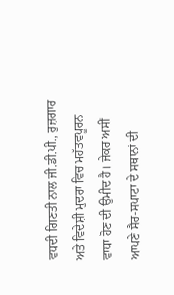ਵਧਦੀ ਗਿਣਤੀ ਨਾਲ ਜੀ.ਡੀ.ਪੀ., ਰੁਜ਼ਗਾਰ ਅਤੇ ਵਿਦੇਸ਼ੀ ਮੁਦਰਾ ਵਿਚ ਮਹੱਤਵਪੂਰਨ ਵਾਧਾ ਹੋਣ ਦੀ ਉਮੀਦ ਹੈ। ਜੇਕਰ ਅਸੀਂ ਆਪਣੇ ਸੈਰ-ਸਪਾਟਾ ਦੇ ਸਥਾਨਾਂ ਦੀ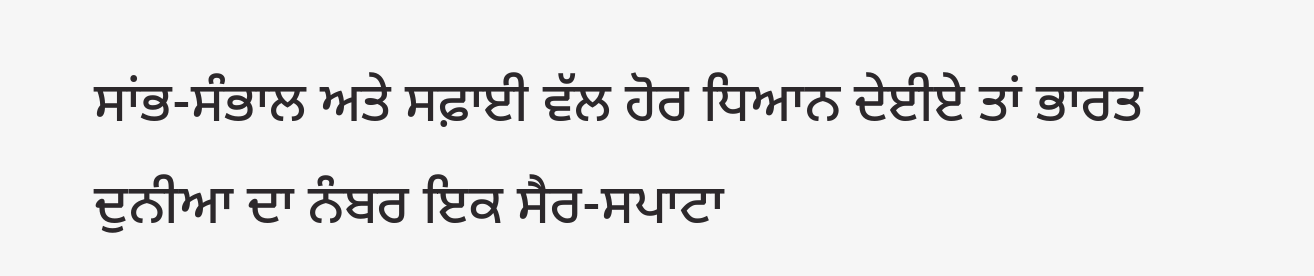ਸਾਂਭ-ਸੰਭਾਲ ਅਤੇ ਸਫ਼ਾਈ ਵੱਲ ਹੋਰ ਧਿਆਨ ਦੇਈਏ ਤਾਂ ਭਾਰਤ ਦੁਨੀਆ ਦਾ ਨੰਬਰ ਇਕ ਸੈਰ-ਸਪਾਟਾ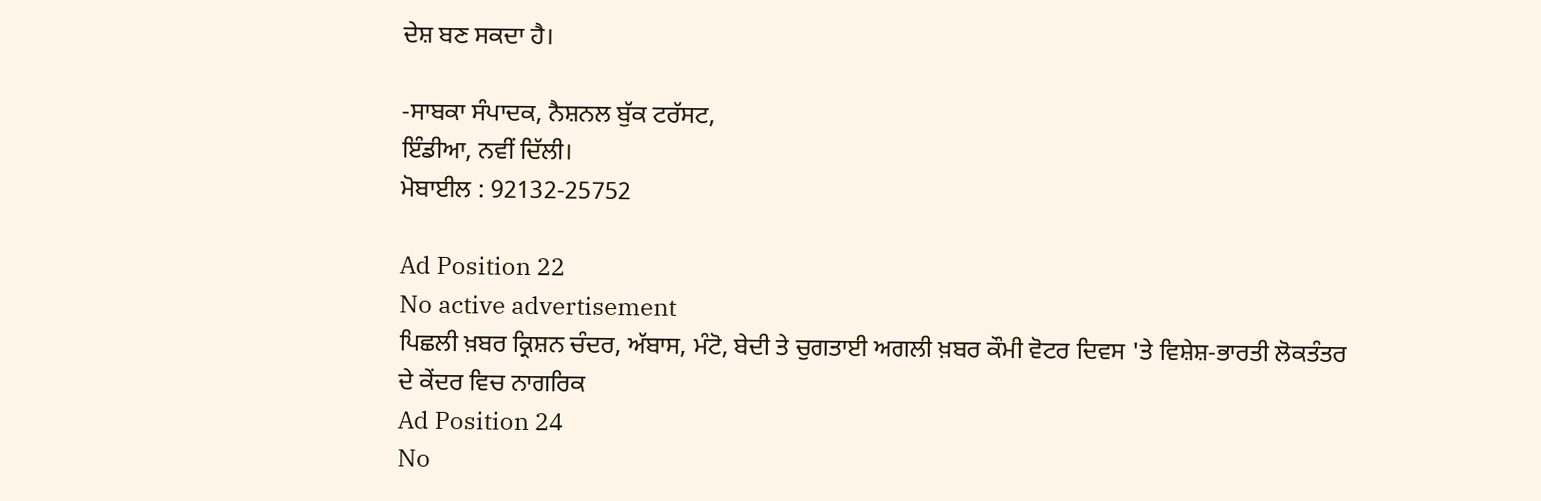ਦੇਸ਼ ਬਣ ਸਕਦਾ ਹੈ।

-ਸਾਬਕਾ ਸੰਪਾਦਕ, ਨੈਸ਼ਨਲ ਬੁੱਕ ਟਰੱਸਟ,
ਇੰਡੀਆ, ਨਵੀਂ ਦਿੱਲੀ।
ਮੋਬਾਈਲ : 92132-25752

Ad Position 22
No active advertisement
ਪਿਛਲੀ ਖ਼ਬਰ ਕ੍ਰਿਸ਼ਨ ਚੰਦਰ, ਅੱਬਾਸ, ਮੰਟੋ, ਬੇਦੀ ਤੇ ਚੁਗਤਾਈ ਅਗਲੀ ਖ਼ਬਰ ਕੌਮੀ ਵੋਟਰ ਦਿਵਸ 'ਤੇ ਵਿਸ਼ੇਸ਼-ਭਾਰਤੀ ਲੋਕਤੰਤਰ ਦੇ ਕੇਂਦਰ ਵਿਚ ਨਾਗਰਿਕ
Ad Position 24
No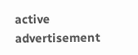active advertisement